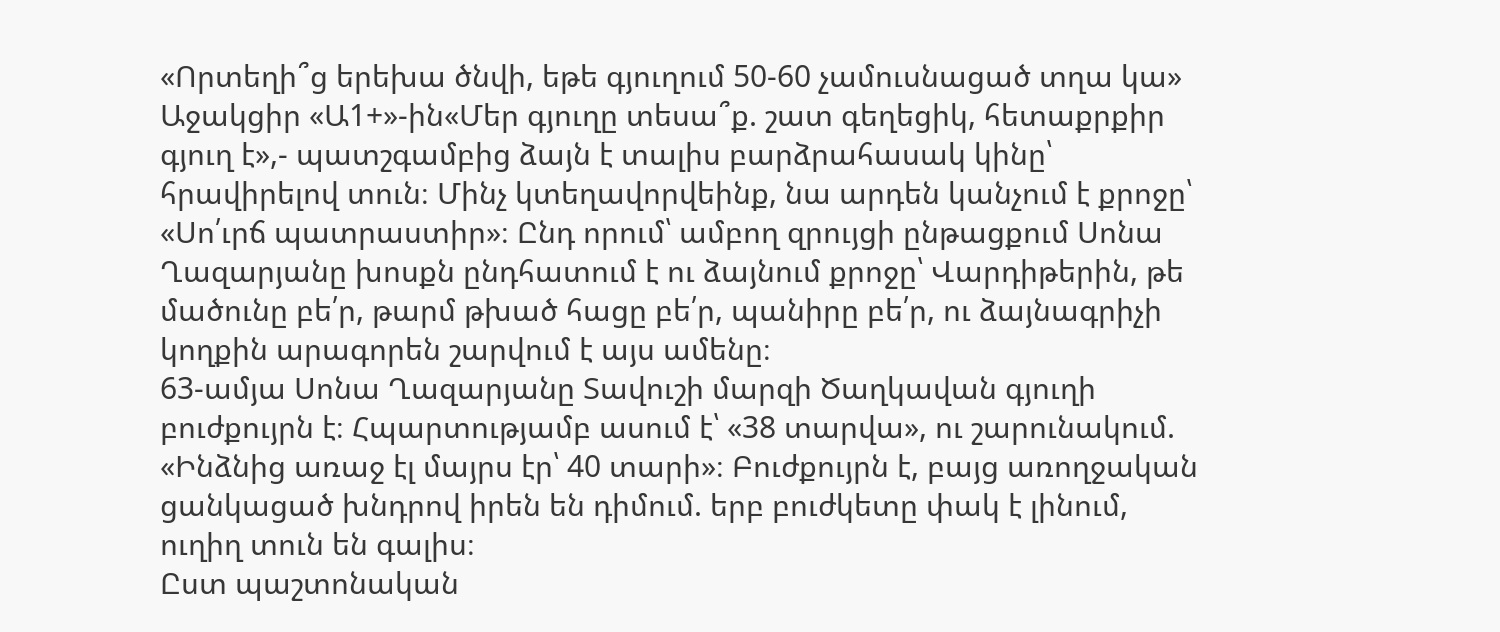«Որտեղի՞ց երեխա ծնվի, եթե գյուղում 50-60 չամուսնացած տղա կա»
Աջակցիր «Ա1+»-ին«Մեր գյուղը տեսա՞ք. շատ գեղեցիկ, հետաքրքիր գյուղ է»,- պատշգամբից ձայն է տալիս բարձրահասակ կինը՝ հրավիրելով տուն։ Մինչ կտեղավորվեինք, նա արդեն կանչում է քրոջը՝ «Սո՛ւրճ պատրաստիր»։ Ընդ որում՝ ամբող զրույցի ընթացքում Սոնա Ղազարյանը խոսքն ընդհատում է ու ձայնում քրոջը՝ Վարդիթերին, թե մածունը բե՛ր, թարմ թխած հացը բե՛ր, պանիրը բե՛ր, ու ձայնագրիչի կողքին արագորեն շարվում է այս ամենը։
63-ամյա Սոնա Ղազարյանը Տավուշի մարզի Ծաղկավան գյուղի բուժքույրն է։ Հպարտությամբ ասում է՝ «38 տարվա», ու շարունակում. «Ինձնից առաջ էլ մայրս էր՝ 40 տարի»։ Բուժքույրն է, բայց առողջական ցանկացած խնդրով իրեն են դիմում. երբ բուժկետը փակ է լինում, ուղիղ տուն են գալիս։
Ըստ պաշտոնական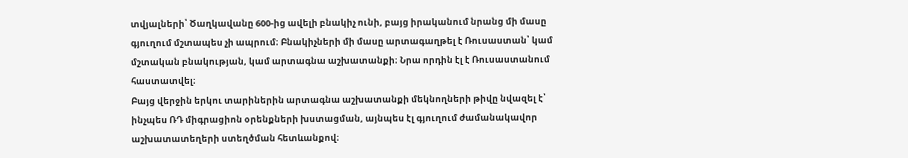տվյալների՝ Ծաղկավանը 600-ից ավելի բնակիչ ունի, բայց իրականում նրանց մի մասը գյուղում մշտապես չի ապրում։ Բնակիչների մի մասը արտագաղթել է Ռուսաստան՝ կամ մշտական բնակության, կամ արտագնա աշխատանքի։ Նրա որդին էլ է Ռուսաստանում հաստատվել։
Բայց վերջին երկու տարիներին արտագնա աշխատանքի մեկնողների թիվը նվազել է՝ ինչպես ՌԴ միգրացիոն օրենքների խստացման, այնպես էլ գյուղում ժամանակավոր աշխատատեղերի ստեղծման հետևանքով։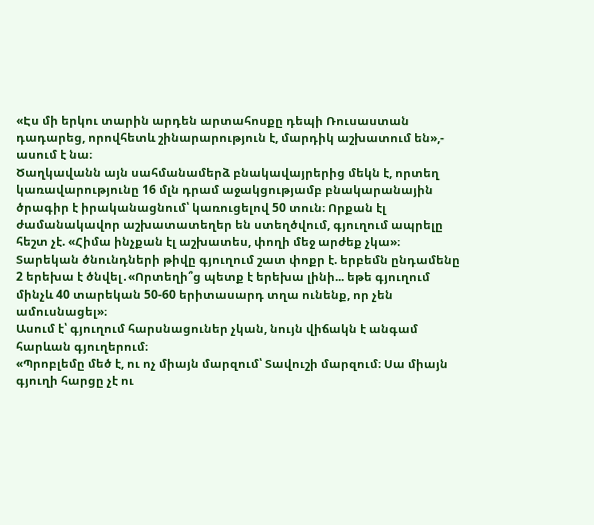«Էս մի երկու տարին արդեն արտահոսքը դեպի Ռուսաստան դադարեց, որովհետև շինարարություն է, մարդիկ աշխատում են»,- ասում է նա։
Ծաղկավանն այն սահմանամերձ բնակավայրերից մեկն է, որտեղ կառավարությունը 16 մլն դրամ աջակցությամբ բնակարանային ծրագիր է իրականացնում՝ կառուցելով 50 տուն։ Որքան էլ ժամանակավոր աշխատատեղեր են ստեղծվում, գյուղում ապրելը հեշտ չէ. «Հիմա ինչքան էլ աշխատես, փողի մեջ արժեք չկա»։
Տարեկան ծնունդների թիվը գյուղում շատ փոքր է. երբեմն ընդամենը 2 երեխա է ծնվել․«Որտեղի՞ց պետք է երեխա լինի... եթե գյուղում մինչև 40 տարեկան 50-60 երիտասարդ տղա ունենք, որ չեն ամուսնացել»։
Ասում է՝ գյուղում հարսնացուներ չկան, նույն վիճակն է անգամ հարևան գյուղերում։
«Պրոբլեմը մեծ է, ու ոչ միայն մարզում՝ Տավուշի մարզում։ Սա միայն գյուղի հարցը չէ ու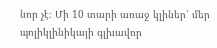նոր չէ։ Մի 10 տարի առաջ կլիներ՝ մեր պոլիկլինիկայի գլխավոր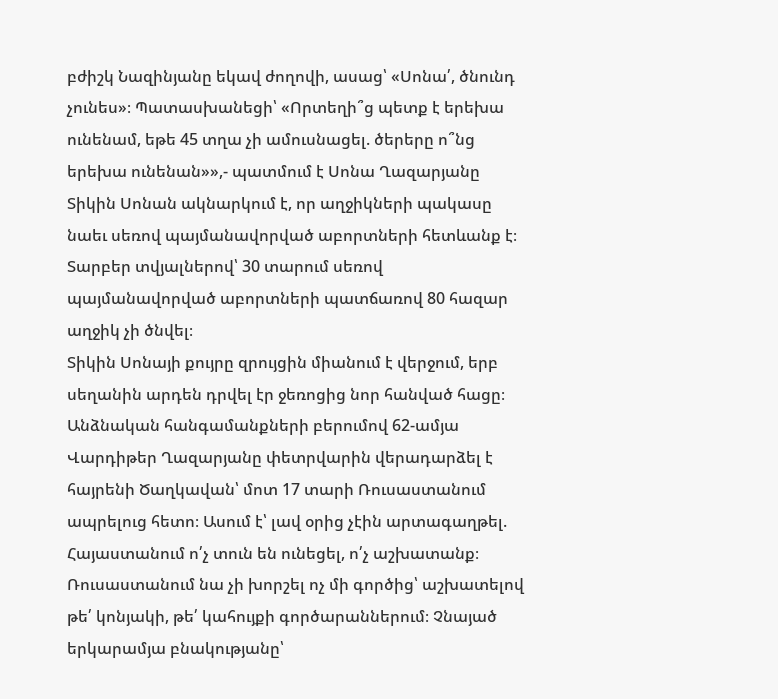բժիշկ Նազինյանը եկավ ժողովի, ասաց՝ «Սոնա՛, ծնունդ չունես»։ Պատասխանեցի՝ «Որտեղի՞ց պետք է երեխա ունենամ, եթե 45 տղա չի ամուսնացել. ծերերը ո՞նց երեխա ունենան»»,- պատմում է Սոնա Ղազարյանը
Տիկին Սոնան ակնարկում է, որ աղջիկների պակասը նաեւ սեռով պայմանավորված աբորտների հետևանք է։ Տարբեր տվյալներով՝ 30 տարում սեռով պայմանավորված աբորտների պատճառով 80 հազար աղջիկ չի ծնվել։
Տիկին Սոնայի քույրը զրույցին միանում է վերջում, երբ սեղանին արդեն դրվել էր ջեռոցից նոր հանված հացը։ Անձնական հանգամանքների բերումով 62-ամյա Վարդիթեր Ղազարյանը փետրվարին վերադարձել է հայրենի Ծաղկավան՝ մոտ 17 տարի Ռուսաստանում ապրելուց հետո։ Ասում է՝ լավ օրից չէին արտագաղթել. Հայաստանում ո՛չ տուն են ունեցել, ո՛չ աշխատանք։ Ռուսաստանում նա չի խորշել ոչ մի գործից՝ աշխատելով թե՛ կոնյակի, թե՛ կահույքի գործարաններում։ Չնայած երկարամյա բնակությանը՝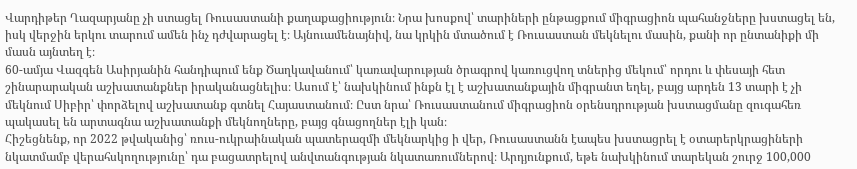Վարդիթեր Ղազարյանը չի ստացել Ռուսաստանի քաղաքացիություն։ Նրա խոսքով՝ տարիների ընթացքում միգրացիոն պահանջները խստացել են, իսկ վերջին երկու տարում ամեն ինչ դժվարացել է։ Այնուամենայնիվ, նա կրկին մտածում է Ռուսաստան մեկնելու մասին, քանի որ ընտանիքի մի մասն այնտեղ է։
60-ամյա Վազգեն Ասիրյանին հանդիպում ենք Ծաղկավանում՝ կառավարության ծրագրով կառուցվող տներից մեկում՝ որդու և փեսայի հետ շինարարական աշխատանքներ իրականացնելիս։ Ասում է՝ նախկինում ինքն էլ է աշխատանքային միգրանտ եղել, բայց արդեն 13 տարի է չի մեկնում Սիբիր՝ փորձելով աշխատանք գտնել Հայաստանում։ Ըստ նրա՝ Ռուսաստանում միգրացիոն օրենսդրության խստացմանը զուգահեռ պակասել են արտագնա աշխատանքի մեկնողները, բայց գնացողներ էլի կան։
Հիշեցնենք, որ 2022 թվականից՝ ռուս-ուկրաինական պատերազմի մեկնարկից ի վեր, Ռուսաստանն էապես խստացրել է օտարերկրացիների նկատմամբ վերահսկողությունը՝ դա բացատրելով անվտանգության նկատառումներով։ Արդյունքում, եթե նախկինում տարեկան շուրջ 100,000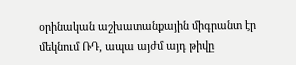օրինական աշխատանքային միգրանտ էր մեկնում ՌԴ, ապա այժմ այդ թիվը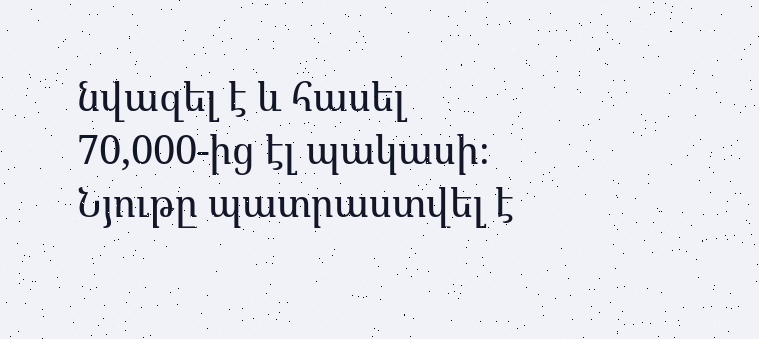նվազել է և հասել 70,000-ից էլ պակասի։
Նյութը պատրաստվել է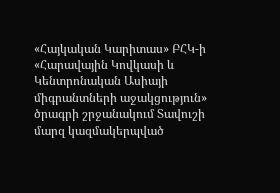«Հայկական Կարիտաս» ԲՀԿ-ի «Հարավային Կովկասի և Կենտրոնական Ասիայի միգրանտների աջակցություն» ծրագրի շրջանակում Տավուշի մարզ կազմակերպված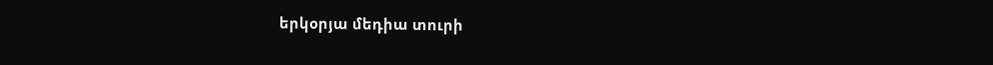երկօրյա մեդիա տուրի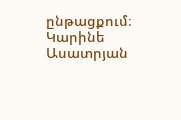ընթացքում։
Կարինե Ասատրյան